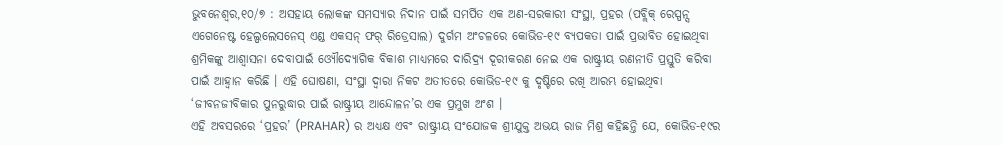ଭୁବନେଶ୍ୱର,୧୦/୭ : ଅସହାୟ ଲୋକଙ୍କ ସମସ୍ୟାର ନିଦାନ ପାଇଁ ସମର୍ପିତ ଏକ ଅଣ-ସରକାରୀ ସଂସ୍ଥା, ପ୍ରହର (ପବ୍ଲିକ୍ ରେସ୍ପନ୍ସ ଏଗେନେଷ୍ଟ ହେଲ୍ପଲେସନେସ୍ ଏଣ୍ଡ ଏକସନ୍ ଫର୍ ରିଡ୍ରେସାଲ) ଦୁର୍ଗମ ଅଂଚଳରେ କୋଭିଡ-୧୯ ବ୍ୟପକତା ପାଇଁ ପ୍ରଭାବିତ ହୋଇଥିବା ଶ୍ରମିକଙ୍କୁ ଆଶ୍ୱାସନା ଦେବାପାଇଁ ଓ୍ୟୌଦ୍ୟୋଗିକ ବିକାଶ ମାଧ୍ୟମରେ ଦାରିଦ୍ର୍ୟ ଦୂରୀକରଣ ନେଇ ଏକ ରାଷ୍ଟ୍ରୀୟ ରଣନୀତି ପ୍ରସ୍ତୁତି କରିବା ପାଇଁ ଆହ୍ୱାନ କରିଛି । ଏହି ଘୋଷଣା, ସଂସ୍ଥା ଦ୍ୱାରା ନିକଟ ଅତୀତରେ କୋଭିଡ-୧୯ କୁ ଦୃଷ୍ଟିରେ ରଖି ଆରମ୍ଭ ହୋଇଥିବା ‘ଜୀବନଜୀବିକାର ପୁନରୁଦ୍ଧାର ପାଇଁ ରାଷ୍ଟ୍ରୀୟ ଆନ୍ଦୋଳନ’ର ଏକ ପ୍ରମୁଖ ଅଂଶ ।
ଏହି ଅବସରରେ ‘ପ୍ରହର’ (PRAHAR) ର ଅଧ୍ୟକ୍ଷ ଏବଂ ରାଷ୍ଟ୍ରୀୟ ସଂଯୋଜକ ଶ୍ରୀଯୁକ୍ତ ଅଭୟ ରାଜ ମିଶ୍ର କହିଛନ୍ତି ଯେ, କୋଭିଡ-୧୯ର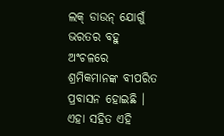ଲକ୍ ଡାଉନ୍ ଯୋଗୁଁ ଭରତର ବହୁ ଅଂଚଳରେ ଶ୍ରମିକମାନଙ୍କ ବୀପରିତ ପ୍ରବାସନ ହୋଇଛି । ଏହା ସହିତ ଏହି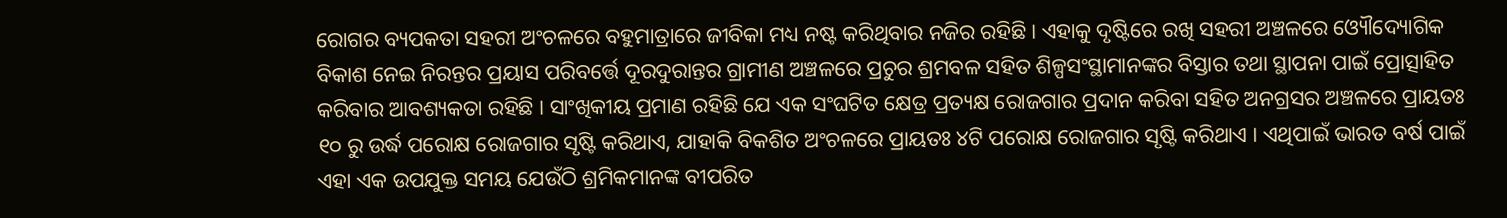ରୋଗର ବ୍ୟପକତା ସହରୀ ଅଂଚଳରେ ବହୁମାତ୍ରାରେ ଜୀବିକା ମଧ୍ୟ ନଷ୍ଟ କରିଥିବାର ନଜିର ରହିଛି । ଏହାକୁ ଦୃଷ୍ଟିରେ ରଖି ସହରୀ ଅଞ୍ଚଳରେ ଓ୍ୟୌଦ୍ୟୋଗିକ ବିକାଶ ନେଇ ନିରନ୍ତର ପ୍ରୟାସ ପରିବର୍ତ୍ତେ ଦୂରଦୁରାନ୍ତର ଗ୍ରାମୀଣ ଅଞ୍ଚଳରେ ପ୍ରଚୁର ଶ୍ରମବଳ ସହିତ ଶିଳ୍ପସଂସ୍ଥାମାନଙ୍କର ବିସ୍ତାର ତଥା ସ୍ଥାପନା ପାଇଁ ପ୍ରୋତ୍ସାହିତ କରିବାର ଆବଶ୍ୟକତା ରହିଛି । ସାଂଖିକୀୟ ପ୍ରମାଣ ରହିଛି ଯେ ଏକ ସଂଘଟିତ କ୍ଷେତ୍ର ପ୍ରତ୍ୟକ୍ଷ ରୋଜଗାର ପ୍ରଦାନ କରିବା ସହିତ ଅନଗ୍ରସର ଅଞ୍ଚଳରେ ପ୍ରାୟତଃ ୧୦ ରୁ ଉର୍ଦ୍ଧ ପରୋକ୍ଷ ରୋଜଗାର ସୃଷ୍ଟି କରିଥାଏ, ଯାହାକି ବିକଶିତ ଅଂଚଳରେ ପ୍ରାୟତଃ ୪ଟି ପରୋକ୍ଷ ରୋଜଗାର ସୃଷ୍ଟି କରିଥାଏ । ଏଥିପାଇଁ ଭାରତ ବର୍ଷ ପାଇଁ ଏହା ଏକ ଉପଯୁକ୍ତ ସମୟ ଯେଉଁଠି ଶ୍ରମିକମାନଙ୍କ ବୀପରିତ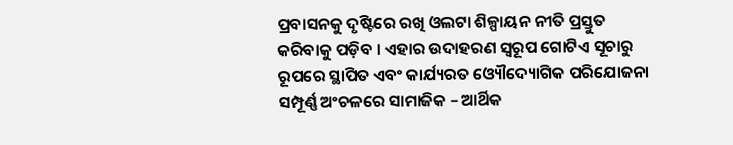ପ୍ରବାସନକୁ ଦୃଷ୍ଟିରେ ରଖି ଓଲଟା ଶିଳ୍ପାୟନ ନୀତି ପ୍ରସ୍ତୁତ କରିବାକୁ ପଡ଼ିବ । ଏହାର ଉଦାହରଣ ସ୍ୱରୂପ ଗୋଟିଏ ସୂଚାରୁ ରୂପରେ ସ୍ଥାପିତ ଏବଂ କାର୍ଯ୍ୟରତ ଓ୍ୟୌଦ୍ୟୋଗିକ ପରିଯୋଜନା ସମ୍ପୂର୍ଣ୍ଣ ଅଂଚଳରେ ସାମାଜିକ – ଆର୍ଥିକ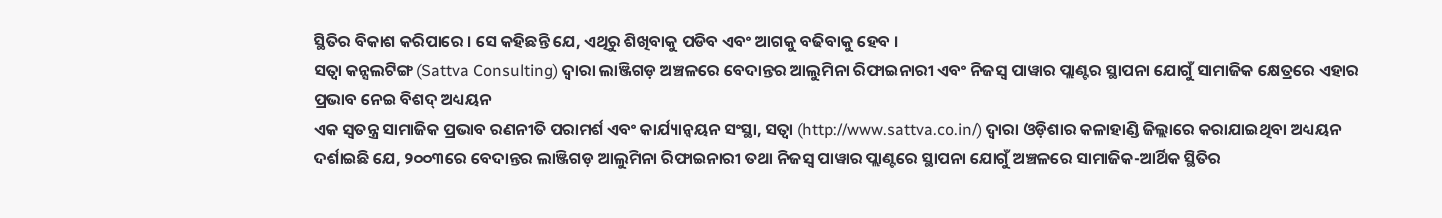ସ୍ଥିତିର ବିକାଶ କରିପାରେ । ସେ କହିଛନ୍ତି ଯେ, ଏଥିରୁ ଶିଖିବାକୁ ପଡିବ ଏବଂ ଆଗକୁ ବଢିବାକୁ ହେବ ।
ସତ୍ୱା କନ୍ସଲଟିଙ୍ଗ (Sattva Consulting) ଦ୍ୱାରା ଲାଞ୍ଜିଗଡ଼ ଅଞ୍ଚଳରେ ବେଦାନ୍ତର ଆଲୁମିନା ରିଫାଇନାରୀ ଏବଂ ନିଜସ୍ୱ ପାୱାର ପ୍ଲାଣ୍ଟର ସ୍ଥାପନା ଯୋଗୁଁ ସାମାଜିକ କ୍ଷେତ୍ରରେ ଏହାର ପ୍ରଭାବ ନେଇ ବିଶଦ୍ ଅଧ୍ୟୟନ
ଏକ ସ୍ୱତନ୍ତ୍ର ସାମାଜିକ ପ୍ରଭାବ ରଣନୀତି ପରାମର୍ଶ ଏବଂ କାର୍ଯ୍ୟାନ୍ୱୟନ ସଂସ୍ଥା, ସତ୍ୱା (http://www.sattva.co.in/) ଦ୍ୱାରା ଓଡ଼ିଶାର କଳାହାଣ୍ଡି ଜିଲ୍ଲାରେ କରାଯାଇଥିବା ଅଧ୍ୟୟନ ଦର୍ଶାଇଛି ଯେ, ୨୦୦୩ରେ ବେଦାନ୍ତର ଲାଞ୍ଜିଗଡ଼ ଆଲୁମିନା ରିଫାଇନାରୀ ତଥା ନିଜସ୍ୱ ପାୱାର ପ୍ଲାଣ୍ଟରେ ସ୍ଥାପନା ଯୋଗୁଁ ଅଞ୍ଚଳରେ ସାମାଜିକ-ଆର୍ଥିକ ସ୍ଥିତିର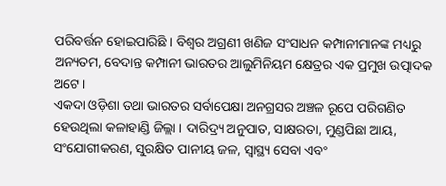ପରିବର୍ତ୍ତନ ହୋଇପାରିଛି । ବିଶ୍ୱର ଅଗ୍ରଣୀ ଖଣିଜ ସଂସାଧନ କମ୍ପାନୀମାନଙ୍କ ମଧ୍ୟରୁ ଅନ୍ୟତମ, ବେଦାନ୍ତ କମ୍ପାନୀ ଭାରତର ଆଲୁମିନିୟମ କ୍ଷେତ୍ରର ଏକ ପ୍ରମୁଖ ଉତ୍ପାଦକ ଅଟେ ।
ଏକଦା ଓଡ଼ିଶା ତଥା ଭାରତର ସର୍ବାପେକ୍ଷା ଅନଗ୍ରସର ଅଞ୍ଚଳ ରୂପେ ପରିଗଣିତ ହେଉଥିଲା କଳାହାଣ୍ଡି ଜିଲ୍ଲା । ଦାରିଦ୍ର୍ୟ ଅନୁପାତ, ସାକ୍ଷରତା, ମୁଣ୍ଡପିଛା ଆୟ, ସଂଯୋଗୀକରଣ, ସୁରକ୍ଷିତ ପାନୀୟ ଜଳ, ସ୍ୱାସ୍ଥ୍ୟ ସେବା ଏବଂ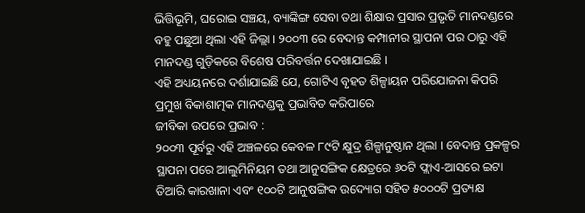ଭିତ୍ତିଭୂମି, ଘରୋଇ ସଞ୍ଚୟ, ବ୍ୟାଙ୍କିଙ୍ଗ ସେବା ତଥା ଶିକ୍ଷାର ପ୍ରସାର ପ୍ରଭୃତି ମାନଦଣ୍ଡରେ ବହୁ ପଛୁଆ ଥିଲା ଏହି ଜିଲ୍ଲା । ୨୦୦୩ ରେ ବେଦାନ୍ତ କମ୍ପାନୀର ସ୍ଥାପନା ପର ଠାରୁ ଏହି ମାନଦଣ୍ଡ ଗୁଡ଼ିକରେ ବିଶେଷ ପରିବର୍ତ୍ତନ ଦେଖାଯାଇଛି ।
ଏହି ଅଧ୍ୟୟନରେ ଦର୍ଶାଯାଇଛି ଯେ, ଗୋଟିଏ ବୃହତ ଶିଳ୍ପାୟନ ପରିଯୋଜନା କିପରି ପ୍ରମୁଖ ବିକାଶାତ୍ମକ ମାନଦଣ୍ଡକୁ ପ୍ରଭାବିତ କରିପାରେ
ଜୀବିକା ଉପରେ ପ୍ରଭାବ :
୨୦୦୩ ପୂର୍ବରୁ ଏହି ଅଞ୍ଚଳରେ କେବଳ ୮୯ଟି କ୍ଷୁଦ୍ର ଶିଳ୍ପାନୁଷ୍ଠାନ ଥିଲା । ବେଦାନ୍ତ ପ୍ରକଳ୍ପର ସ୍ଥାପନା ପରେ ଆଲୁମିନିୟମ ତଥା ଆନୁସଙ୍ଗିକ କ୍ଷେତ୍ରରେ ୬୦ଟି ଫ୍ଲାଏ-ଆସରେ ଇଟା ତିଆରି କାରଖାନା ଏବଂ ୧୦୦ଟି ଆନୁଷଙ୍ଗିକ ଉଦ୍ୟୋଗ ସହିତ ୫୦୦୦ଟି ପ୍ରତ୍ୟକ୍ଷ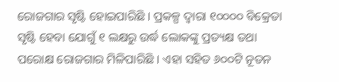ରୋଜଗାର ସୃଷ୍ଟି ହୋଇପାରିଛି । ପ୍ରକଳ୍ପ ଦ୍ୱାରା ୧୦୦୦୦ ବିକ୍ରେତା ସୃଷ୍ଟି ହେବା ଯୋଗୁଁ ୧ ଲକ୍ଷରୁ ଉର୍ଦ୍ଧ ଲୋକଙ୍କୁ ପ୍ରତ୍ୟକ୍ଷ ତଥା ପରୋକ୍ଷ ରୋଜଗାର ମିଳିପାରିଛି । ଏହା ସହିତ ୬୦୦ଟି ନୂତନ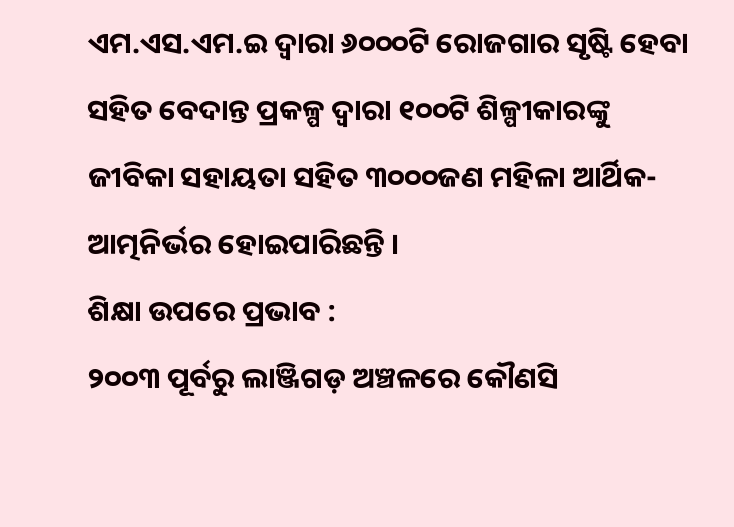ଏମ.ଏସ.ଏମ.ଇ ଦ୍ୱାରା ୬୦୦୦ଟି ରୋଜଗାର ସୃଷ୍ଟି ହେବା ସହିତ ବେଦାନ୍ତ ପ୍ରକଳ୍ପ ଦ୍ୱାରା ୧୦୦ଟି ଶିଳ୍ପୀକାରଙ୍କୁ ଜୀବିକା ସହାୟତା ସହିତ ୩୦୦୦ଜଣ ମହିଳା ଆର୍ଥିକ-ଆତ୍ମନିର୍ଭର ହୋଇପାରିଛନ୍ତି ।
ଶିକ୍ଷା ଉପରେ ପ୍ରଭାବ :
୨୦୦୩ ପୂର୍ବରୁ ଲାଞ୍ଜିଗଡ଼ ଅଞ୍ଚଳରେ କୌଣସି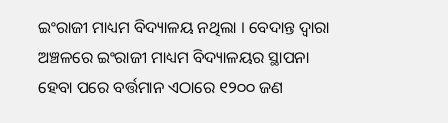ଇଂରାଜୀ ମାଧ୍ୟମ ବିଦ୍ୟାଳୟ ନଥିଲା । ବେଦାନ୍ତ ଦ୍ୱାରା ଅଞ୍ଚଳରେ ଇଂରାଜୀ ମାଧ୍ୟମ ବିଦ୍ୟାଳୟର ସ୍ଥାପନା ହେବା ପରେ ବର୍ତ୍ତମାନ ଏଠାରେ ୧୨୦୦ ଜଣ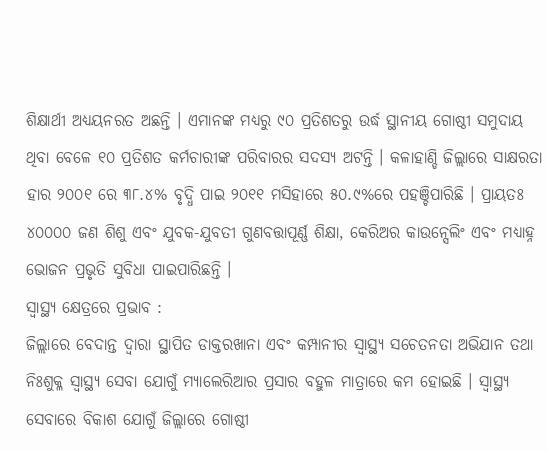ଶିକ୍ଷାର୍ଥୀ ଅଧ୍ୟୟନରତ ଅଛନ୍ତି । ଏମାନଙ୍କ ମଧ୍ୟରୁ ୯୦ ପ୍ରତିଶତରୁ ଉର୍ଦ୍ଧ ସ୍ଥାନୀୟ ଗୋଷ୍ଠୀ ସମୁଦାୟ ଥିବା ବେଳେ ୧୦ ପ୍ରତିଶତ କର୍ମଚାରୀଙ୍କ ପରିବାରର ସଦସ୍ୟ ଅଟନ୍ତି । କଳାହାଣ୍ଡି ଜିଲ୍ଲାରେ ସାକ୍ଷରତା ହାର ୨୦୦୧ ରେ ୩୮.୪% ବୃଦ୍ଧି ପାଇ ୨୦୧୧ ମସିହାରେ ୫୦.୯%ରେ ପହଞ୍ଚିପାରିଛି । ପ୍ରାୟତଃ ୪୦୦୦୦ ଜଣ ଶିଶୁ ଏବଂ ଯୁବକ-ଯୁବତୀ ଗୁଣବତ୍ତାପୂର୍ଣ୍ଣ ଶିକ୍ଷା, କେରିଅର କାଉନ୍ସେଲିଂ ଏବଂ ମଧ୍ୟାହ୍ନ ଭୋଜନ ପ୍ରଭୃତି ସୁବିଧା ପାଇପାରିଛନ୍ତି ।
ସ୍ୱାସ୍ଥ୍ୟ କ୍ଷେତ୍ରରେ ପ୍ରଭାବ :
ଜିଲ୍ଲାରେ ବେଦାନ୍ତ ଦ୍ୱାରା ସ୍ଥାପିତ ଡାକ୍ତରଖାନା ଏବଂ କମ୍ପାନୀର ସ୍ୱାସ୍ଥ୍ୟ ସଚେତନତା ଅଭିଯାନ ତଥା ନିଃଶୁକ୍ଳ ସ୍ୱାସ୍ଥ୍ୟ ସେବା ଯୋଗୁଁ ମ୍ୟାଲେରିଆର ପ୍ରସାର ବହୁଳ ମାତ୍ରାରେ କମ ହୋଇଛି । ସ୍ୱାସ୍ଥ୍ୟ ସେବାରେ ବିକାଶ ଯୋଗୁଁ ଜିଲ୍ଲାରେ ଗୋଷ୍ଠୀ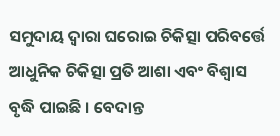ସମୁଦାୟ ଦ୍ୱାରା ଘରୋଇ ଚିକିତ୍ସା ପରିବର୍ତ୍ତେ ଆଧୁନିକ ଚିକିତ୍ସା ପ୍ରତି ଆଶା ଏବଂ ବିଶ୍ୱାସ ବୃଦ୍ଧି ପାଇଛି । ବେଦାନ୍ତ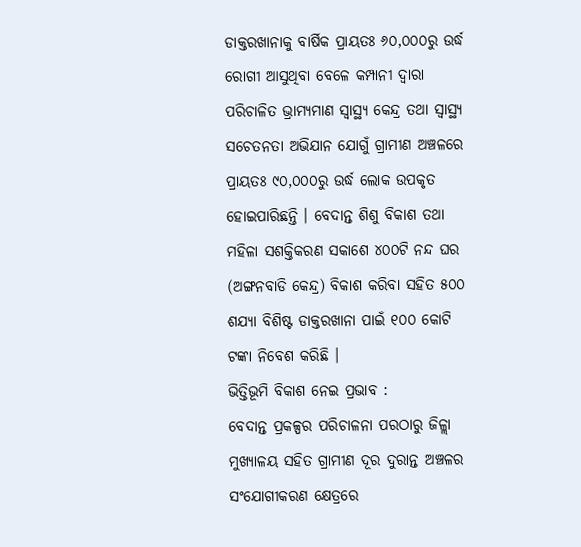ଡାକ୍ତରଖାନାକୁ ବାର୍ଷିକ ପ୍ରାୟତଃ ୬୦,୦୦୦ରୁ ଉର୍ଦ୍ଧ ରୋଗୀ ଆସୁଥିବା ବେଳେ କମ୍ପାନୀ ଦ୍ୱାରା ପରିଚାଳିତ ଭ୍ରାମ୍ୟମାଣ ସ୍ୱାସ୍ଥ୍ୟ କେନ୍ଦ୍ର ତଥା ସ୍ୱାସ୍ଥ୍ୟ ସଚେତନତା ଅଭିଯାନ ଯୋଗୁଁ ଗ୍ରାମୀଣ ଅଞ୍ଚଳରେ ପ୍ରାୟତଃ ୯୦,୦୦୦ରୁ ଉର୍ଦ୍ଧ ଲୋକ ଉପକୃତ ହୋଇପାରିଛନ୍ତି । ବେଦାନ୍ତ ଶିଶୁ ବିକାଶ ତଥା ମହିଳା ସଶକ୍ତିକରଣ ସକାଶେ ୪୦୦ଟି ନନ୍ଦ ଘର (ଅଙ୍ଗନବାଡି କେନ୍ଦ୍ର) ବିକାଶ କରିବା ସହିତ ୫୦୦ ଶଯ୍ୟା ବିଶିଷ୍ଟ ଡାକ୍ତରଖାନା ପାଇଁ ୧୦୦ କୋଟି ଟଙ୍କା ନିବେଶ କରିଛି ।
ଭିତ୍ତିଭୂମି ବିକାଶ ନେଇ ପ୍ରଭାବ :
ବେଦାନ୍ତ ପ୍ରକଳ୍ପର ପରିଚାଳନା ପରଠାରୁ ଜିଳ୍ଲା ମୁଖ୍ୟାଳୟ ସହିତ ଗ୍ରାମୀଣ ଦୂର ଦୁରାନ୍ତ ଅଞ୍ଚଳର ସଂଯୋଗୀକରଣ କ୍ଷେତ୍ରରେ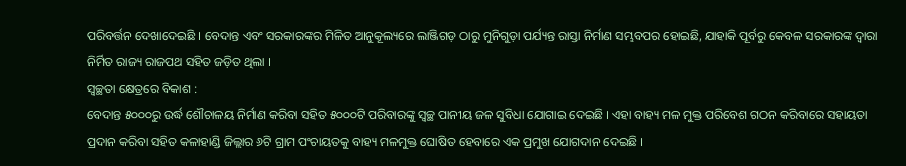ପରିବର୍ତ୍ତନ ଦେଖାଦେଇଛି । ବେଦାନ୍ତ ଏବଂ ସରକାରଙ୍କର ମିଳିତ ଆନୁକୂଲ୍ୟରେ ଲାଞ୍ଜିଗଡ଼ ଠାରୁ ମୁନିଗୁଡ଼ା ପର୍ଯ୍ୟନ୍ତ ରାସ୍ତା ନିର୍ମାଣ ସମ୍ଭବପର ହୋଇଛି, ଯାହାକି ପୂର୍ବରୁ କେବଳ ସରକାରଙ୍କ ଦ୍ୱାରା ନିର୍ମିତ ରାଜ୍ୟ ରାଜପଥ ସହିତ ଜଡ଼ିତ ଥିଲା ।
ସ୍ୱଚ୍ଛତା କ୍ଷେତ୍ରରେ ବିକାଶ :
ବେଦାନ୍ତ ୫୦୦୦ରୁ ଉର୍ଦ୍ଧ ଶୌଚାଳୟ ନିର୍ମାଣ କରିବା ସହିତ ୫୦୦୦ଟି ପରିବାରଙ୍କୁ ସ୍ୱଚ୍ଛ ପାନୀୟ ଜଳ ସୁବିଧା ଯୋଗାଇ ଦେଇଛି । ଏହା ବାହ୍ୟ ମଳ ମୁକ୍ତ ପରିବେଶ ଗଠନ କରିବାରେ ସହାୟତା ପ୍ରଦାନ କରିବା ସହିତ କଳାହାଣ୍ଡି ଜିଲ୍ଲାର ୬ଟି ଗ୍ରାମ ପଂଚାୟତକୁ ବାହ୍ୟ ମଳମୁକ୍ତ ଘୋଷିତ ହେବାରେ ଏକ ପ୍ରମୁଖ ଯୋଗଦାନ ଦେଇଛି ।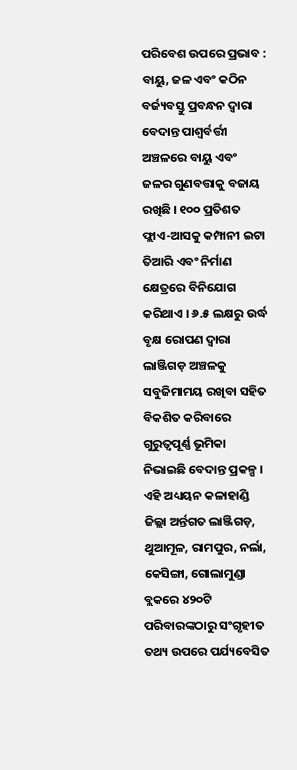ପରିବେଶ ଉପରେ ପ୍ରଭାବ :
ବାୟୁ, ଜଳ ଏବଂ କଠିନ ବର୍ଜ୍ୟବସ୍ତୁ ପ୍ରବନ୍ଧନ ଦ୍ୱାରା ବେଦାନ୍ତ ପାଶ୍ୱର୍ବର୍ତ୍ତୀ ଅଞ୍ଚଳରେ ବାୟୁ ଏବଂ ଜଳର ଗୁଣବତ୍ତାକୁ ବଜାୟ ରଖିଛି । ୧୦୦ ପ୍ରତିଶତ ଫ୍ଲାଏ-ଆସକୁ କମ୍ପାନୀ ଇଟା ତିଆରି ଏବଂ ନିର୍ମାଣ କ୍ଷେତ୍ରରେ ବିନିଯୋଗ କରିଥାଏ । ୬.୫ ଲକ୍ଷରୁ ଉର୍ଦ୍ଧ ବୃକ୍ଷ ରୋପଣ ଦ୍ୱାରା ଲାଞ୍ଜିଗଡ଼ ଅଞ୍ଚଳକୁ ସବୁଜିମାମୟ ରଖିବା ସହିତ ବିକଶିତ କରିବାରେ ଗୁରୁତ୍ୱପୂର୍ଣ୍ଣ ଭୂମିକା ନିଭାଇଛି ବେଦାନ୍ତ ପ୍ରକଳ୍ପ ।
ଏହି ଅଧ୍ୟୟନ କଳାହାଣ୍ଡି ଜିଲ୍ଲା ଅର୍ନ୍ତଗତ ଲାଞ୍ଜିଗଡ଼, ଥୁଆମୂଳ, ରାମପୁର, ନର୍ଲା, କେସିଙ୍ଗା, ଗୋଲାମୁଣ୍ଡା ବ୍ଲକରେ ୪୨୦ଟି ପରିବାରଙ୍କଠାରୁ ସଂଗୃହୀତ ତଥ୍ୟ ଉପରେ ପର୍ଯ୍ୟବେସିତ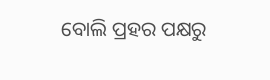ବୋଲି ପ୍ରହର ପକ୍ଷରୁ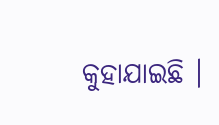କୁହାଯାଇଛି ।